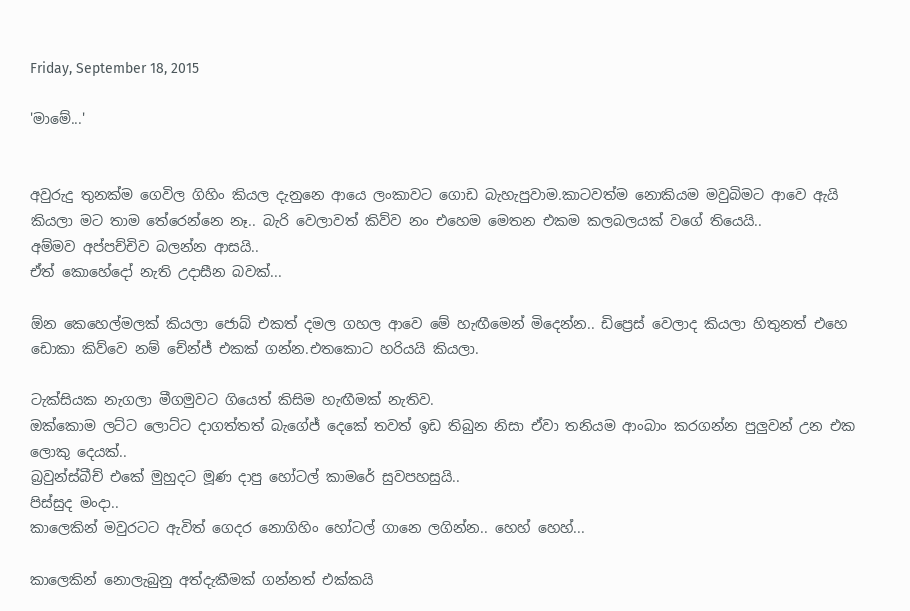Friday, September 18, 2015

'මාමේ...'


අවුරුදු තුනක්ම ගෙවිල ගිහිං කියල දැනුනෙ ආයෙ ලංකාවට ගොඩ බැහැපුවාම.කාටවත්ම නොකියම මවුබිමට ආවෙ ඇයි කියලා මට තාම තේරෙන්නෙ නෑ.. බැරි වෙලාවත් කිව්ව නං එහෙම මෙතන එකම කලබලයක් වගේ තියෙයි..
අම්මව අප්පච්චිව බලන්න ආසයි..
ඒත් කොහේදෝ නැති උදාසීන බවක්...

ඕන කෙහෙල්මලක් කියලා ජොබ් එකත් දමල ගහල ආවෙ මේ හැඟීමෙන් මිදෙන්න.. ඩිප්‍රෙස් වෙලාද කියලා හිතුනත් එහෙ ඩොකා කිව්වෙ නම් චේන්ජ් එකක් ගන්න.එතකොට හරියයි කියලා.

ටැක්සියක නැගලා මීගමුවට ගියෙත් කිසිම හැඟීමක් නැතිව.
ඔක්කොම ලට්ට ලොට්ට දාගත්තත් බැගේජ් දෙකේ තවත් ඉඩ තිබුන නිසා ඒවා තනියම ආංබාං කරගන්න පුලුවන් උන එක ලොකු දෙයක්..
බ්‍රවුන්ස්බීච් එකේ මුහුදට මූණ දාපු හෝටල් කාමරේ සුවපහසුයි..
පිස්සුද මංදා..
කාලෙකින් මවුරටට ඇවිත් ගෙදර නොගිහිං හෝටල් ගානෙ ලගින්න.. හෙහ් හෙහ්...

කාලෙකින් නොලැබුනු අත්දැකීමක් ගන්නත් එක්කයි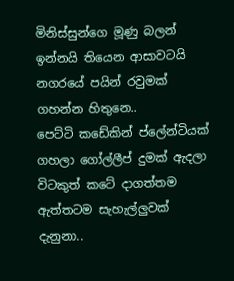මිනිස්සුන්ගෙ මූණු බලන් ඉන්නයි තියෙන ආසාවටයි නගරයේ පයින් රවුමක් ගහන්න හිතුනෙ..
පෙට්ටි කඩේකින් ප්ලේන්ටියක් ගහලා ගෝල්ලීප් දුමක් ඇදලා විටකුත් කටේ දාගත්තම ඇත්තටම සැහැල්ලුවක් දැනුනා..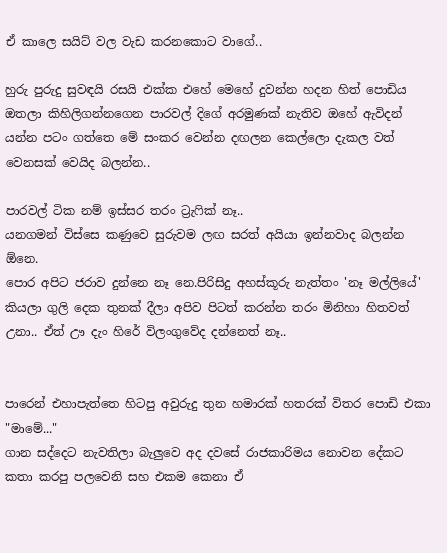ඒ කාලෙ සයිට් වල වැඩ කරනකොට වාගේ..

හුරු පුරුදු සුවඳයි රසයි එක්ක එහේ මෙහේ දුවන්න හදන හිත් පොඩිය ඔතලා කිහිලිගන්නගෙන පාරවල් දිගේ අරමුණක් නැතිව ඔහේ ඇවිදන් යන්න පටං ගත්තෙ මේ සංකර වෙන්න දඟලන කෙල්ලො දැකල වත් වෙනසක් වෙයිද බලන්න..

පාරවල් ටික නම් ඉස්සර තරං ට්‍රැෆික් නෑ..
යනගමන් විස්සෙ කණුවෙ සුරුවම ලඟ සරත් අයියා ඉන්නවාද බලන්න ඕනෙ.
පොර අපිට ජරාව දුන්නෙ නෑ නෙ.පිරිසිදු අහස්කූරු නැත්තං 'නෑ මල්ලියේ' කියලා ගුලි දෙක තුනක් දීලා අපිව පිටත් කරන්න තරං මිනිහා හිතවත් උනා.. ඒත් ඌ දැං හිරේ විලංගුවේද දන්නෙත් නෑ..


පාරෙන් එහාපැත්තෙ හිටපු අවුරුදු තුන හමාරක් හතරක් විතර පොඩි එකා
"මාමේ..."
ගාන සද්දෙට නැවතිලා බැලුවෙ අද දවසේ රාජකාරිමය නොවන දේකට කතා කරපු පලවෙනි සහ එකම කෙනා ඒ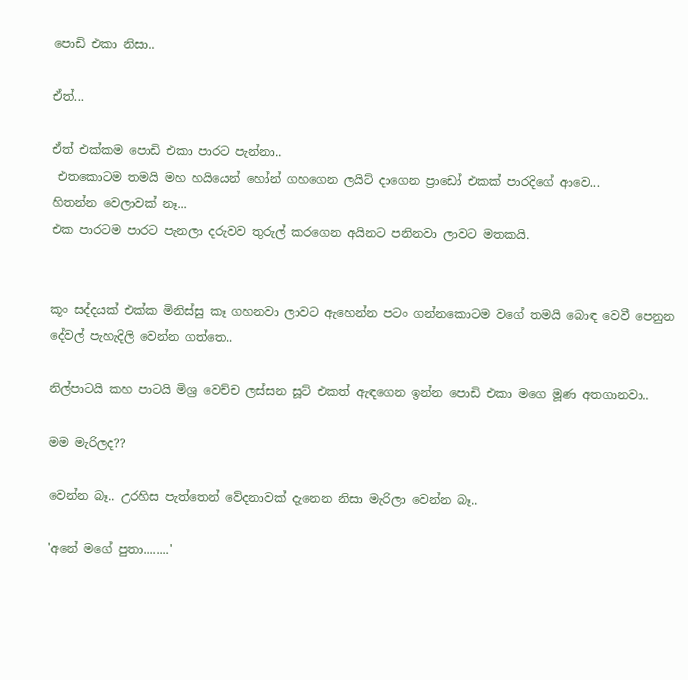පොඩි එකා නිසා..

ඒත්...

ඒත් එක්කම පොඩි එකා පාරට පැන්නා..
 එතකොටම තමයි මහ හයියෙන් හෝන් ගහගෙන ලයිට් දාගෙන ප්‍රාඩෝ එකක් පාරදිගේ ආවෙ...
හිතන්න වෙලාවක් නෑ...
එක පාරටම පාරට පැනලා දරුවව තුරුල් කරගෙන අයිනට පනිනවා ලාවට මතකයි.


කූං සද්දයක් එක්ක මිනිස්සු කෑ ගහනවා ලාවට ඇහෙන්න පටං ගන්නකොටම වගේ තමයි බොඳ වෙවී පෙනුන දේවල් පැහැදිලි වෙන්න ගත්තෙ..

නිල්පාටයි කහ පාටයි මිශ්‍ර වෙච්ච ලස්සන සූට් එකත් ඇඳගෙන ඉන්න පොඩි එකා මගෙ මූණ අතගානවා..

මම මැරිලද??

වෙන්න බෑ.. උරහිස පැත්තෙන් වේදනාවක් දැනෙන නිසා මැරිලා වෙන්න බෑ..

'අනේ මගේ පුතා........'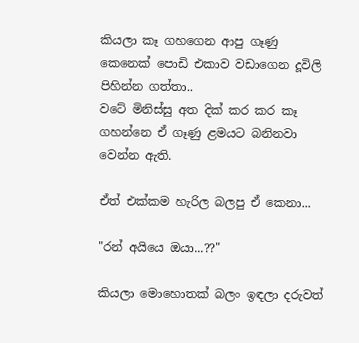කියලා කෑ ගහගෙන ආපු ගෑණු කෙනෙක් පොඩි එකාව වඩාගෙන දූවිලි පිහින්න ගත්තා..
වටේ මිනිස්සු අත දික් කර කර කෑ ගහන්නෙ ඒ ගෑණු ළමයට බනිනවා වෙන්න ඇති.

ඒත් එක්කම හැරිල බලපු ඒ කෙනා...

"රන් අයියෙ ඔයා...??"

කියලා මොහොතක් බලං ඉඳලා දරුවත්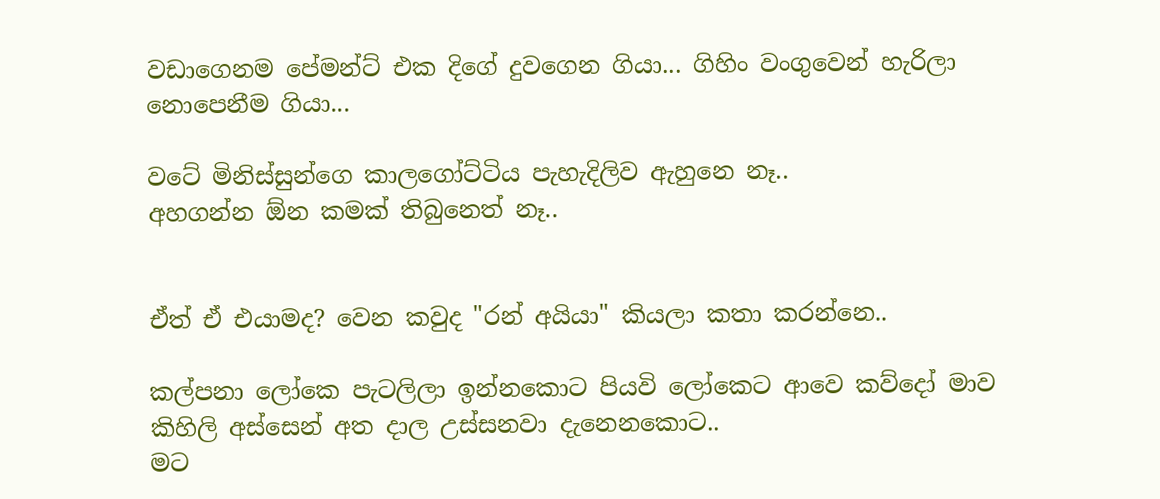වඩාගෙනම පේමන්ට් එක දිගේ දුවගෙන ගියා... ගිහිං වංගුවෙන් හැරිලා නොපෙනීම ගියා...

වටේ මිනිස්සුන්ගෙ කාලගෝට්ටිය පැහැදිලිව ඇහුනෙ නෑ..
අහගන්න ඕන කමක් තිබුනෙත් නෑ..


ඒත් ඒ එයාමද? වෙන කවුද "රන් අයියා" කියලා කතා කරන්නෙ..

කල්පනා ලෝකෙ පැටලිලා ඉන්නකොට පියවි ලෝකෙට ආවෙ කව්දෝ මාව කිහිලි අස්සෙන් අත දාල උස්සනවා දැනෙනකොට..
මට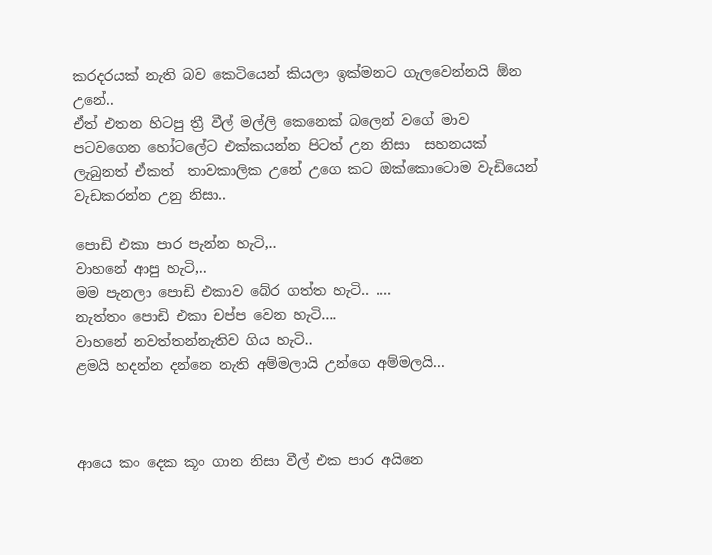කරදරයක් නැති බව කෙටියෙන් කියලා ඉක්මනට ගැලවෙන්නයි ඕන උනේ..
ඒත් එතන හිටපු ත්‍රී වීල් මල්ලි කෙනෙක් බලෙන් වගේ මාව පටවගෙන හෝටලේට එක්කයන්න පිටත් උන නිසා  සහනයක් ලැබුනත් ඒකත්  තාවකාලික උනේ උගෙ කට ඔක්කොටොම වැඩියෙන් වැඩකරන්න උනු නිසා..

පොඩි එකා පාර පැන්න හැටි,..
වාහනේ ආපු හැටි,..
මම පැනලා පොඩි එකාව බේර ගත්ත හැටි.. ....
නැත්තං පොඩි එකා චප්ප වෙන හැටි....
වාහනේ නවත්තන්නැතිව ගිය හැටි..
ළමයි හදන්න දන්නෙ නැති අම්මලායි උන්ගෙ අම්මලයි...



ආයෙ කං දෙක කූං ගාන නිසා වීල් එක පාර අයිනෙ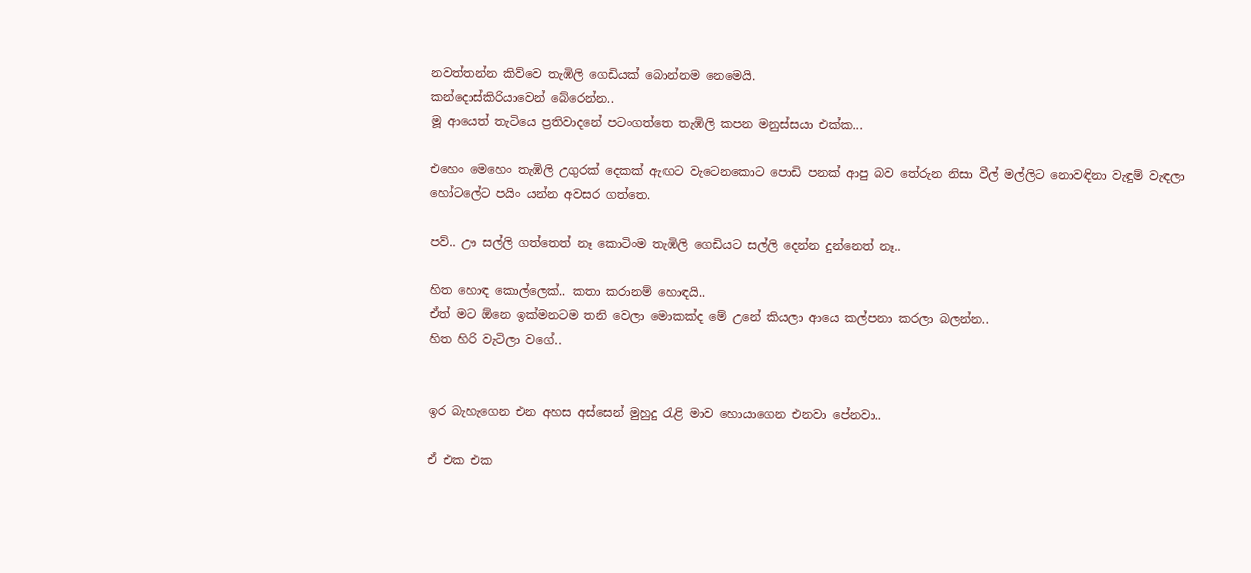නවත්තන්න කිව්වෙ තැඹිලි ගෙඩියක් බොන්නම නෙමෙයි.
කන්දොස්කිරියාවෙන් බේරෙන්න..
මූ ආයෙත් තැටියෙ ප්‍රතිවාදනේ පටංගත්තෙ තැඹිලි කපන මනුස්සයා එක්ක...

එහෙං මෙහෙං තැඹිලි උගුරක් දෙකක් ඇඟට වැටෙනකොට පොඩි පනක් ආපු බව තේරුන නිසා වීල් මල්ලිට නොවඳිනා වැඳුම් වැඳලා හෝටලේට පයිං යන්න අවසර ගත්තෙ.

පව්.. ඌ සල්ලි ගත්තෙත් නෑ කොටිංම තැඹිලි ගෙඩියට සල්ලි දෙන්න දුන්නෙත් නෑ..

හිත හොඳ කොල්ලෙක්.. කතා කරානම් හොඳයි..
ඒත් මට ඕනෙ ඉක්මනටම තනි වෙලා මොකක්ද මේ උනේ කියලා ආයෙ කල්පනා කරලා බලන්න..
හිත හිරි වැටිලා වගේ..


ඉර බැහැගෙන එන අහස අස්සෙන් මුහුදු රැළි මාව හොයාගෙන එනවා පේනවා..

ඒ එක එක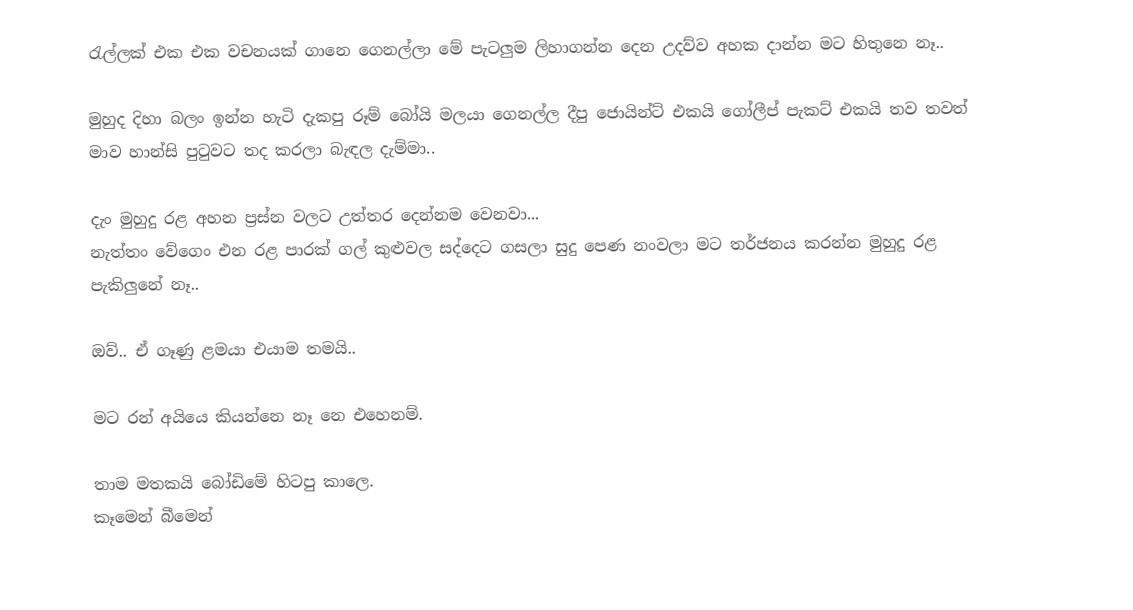රැල්ලක් එක එක වචනයක් ගානෙ ගෙනල්ලා මේ පැටලුම ලිහාගන්න දෙන උදව්ව අහක දාන්න මට හිතුනෙ නෑ..

මුහුද දිහා බලං ඉන්න හැටි දැකපු රූම් බෝයි මලයා ගෙනල්ල දීපු ජොයින්ට් එකයි ගෝලීප් පැකට් එකයි තව තවත් මාව හාන්සි පුටුවට තද කරලා බැඳල දැම්මා..

දැං මුහුදු රළ අහන ප්‍රස්න වලට උත්තර දෙන්නම වෙනවා...
නැත්තං වේගෙං එන රළ පාරක් ගල් කුළුවල සද්දෙට ගසලා සුදු පෙණ නංවලා මට තර්ජනය කරන්න මුහුදු රළ පැකිලුනේ නෑ..

ඔව්.. ඒ ගෑණු ළමයා එයාම තමයි..

මට රන් අයියෙ කියන්නෙ නෑ නෙ එහෙනම්.

තාම මතකයි බෝඩිමේ හිටපු කාලෙ.
කෑමෙන් බීමෙන්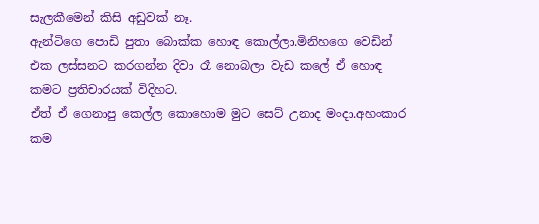සැලකීමෙන් කිසි අඩුවක් නෑ.
ඇන්ටිගෙ පොඩි පුතා බොක්ක හොඳ කොල්ලා.මිනිහගෙ වෙඩින් එක ලස්සනට කරගන්න දිවා රෑ නොබලා වැඩ කලේ ඒ හොඳ කමට ප්‍රතිචාරයක් විදිහට.
ඒත් ඒ ගෙනාපු කෙල්ල කොහොම මුට සෙට් උනාද මංදා.අහංකාර කම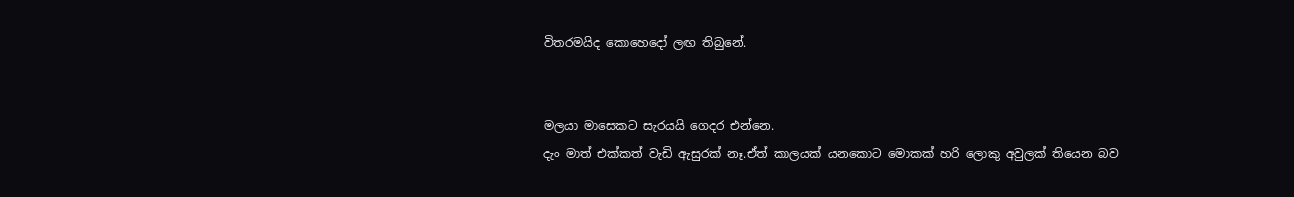විතරමයිද කොහෙදෝ ලඟ තිබුනේ.


මලයා මාසෙකට සැරයයි ගෙදර එන්නෙ.
දැං මාත් එක්කත් වැඩි ඇසුරක් නෑ.ඒත් කාලයක් යනකොට මොකක් හරි ලොකු අවුලක් තියෙන බව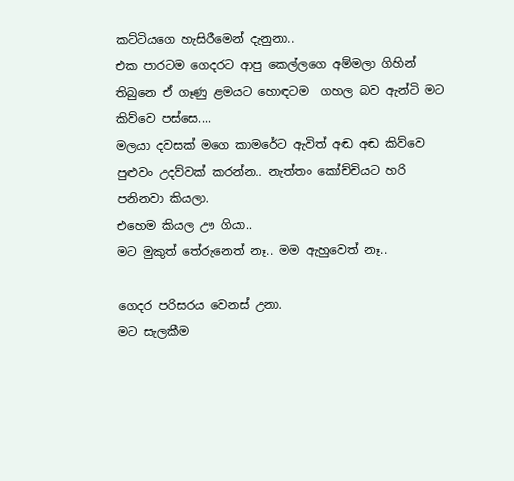කට්ටියගෙ හැසිරීමෙන් දැනුනා..
එක පාරටම ගෙදරට ආපු කෙල්ලගෙ අම්මලා ගිහින් තිබුනෙ ඒ ගෑණු ළමයට හොඳටම  ගහල බව ඇන්ටි මට කිව්වෙ පස්සෙ....
මලයා දවසක් මගෙ කාමරේට ඇවිත් අඬ අඬ කිව්වෙ පුළුවං උදව්වක් කරන්න.. නැත්තං කෝච්චියට හරි පනිනවා කියලා.
එහෙම කියල ඌ ගියා..
මට මුකුත් තේරුනෙත් නෑ.. මම ඇහුවෙත් නෑ..

ගෙදර පරිසරය වෙනස් උනා.
මට සැලකීම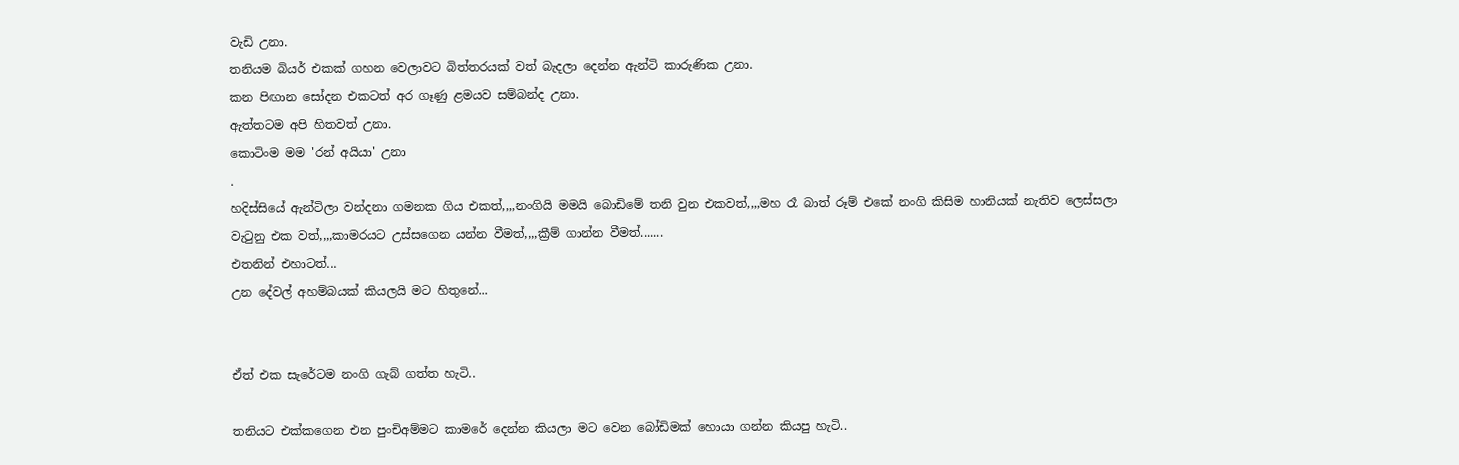වැඩි උනා.
තනියම බියර් එකක් ගහන වෙලාවට බිත්තරයක් වත් බැදලා දෙන්න ඇන්ටි කාරුණික උනා.
කන පිඟාන සෝදන එකටත් අර ගෑණු ළමයව සම්බන්ද උනා.
ඇත්තටම අපි හිතවත් උනා.
කොටිංම මම 'රන් අයියා' උනා
.
හදිස්සියේ ඇන්ටිලා වන්දනා ගමනක ගිය එකත්,,,,නංගියි මමයි බොඩිමේ තනි වුන එකවත්,,,,මහ රෑ බාත් රූම් එකේ නංගි කිසිම හානියක් නැතිව ලෙස්සලා වැටුනු එක වත්,,,,කාමරයට උස්සගෙන යන්න වීමත්,,,,ක්‍රීම් ගාන්න වීමත්.......
එතනින් එහාටත්...
උන දේවල් අහම්බයක් කියලයි මට හිතුනේ...


ඒත් එක සැරේටම නංගි ගැබ් ගත්ත හැටි..

තනියට එක්කගෙන එන පුංචිඅම්මට කාමරේ දෙන්න කියලා මට වෙන බෝඩිමක් හොයා ගන්න කියපු හැටි..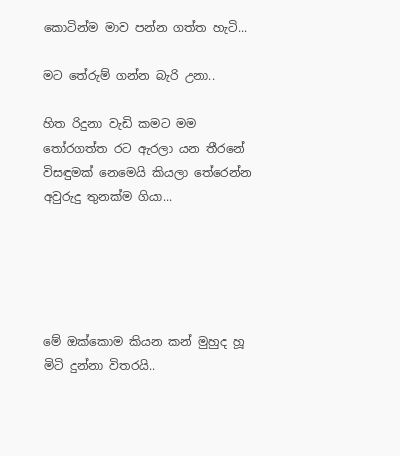කොටින්ම මාව පන්න ගත්ත හැටි...

මට තේරුම් ගන්න බැරි උනා..

හිත රිදුනා වැඩි කමට මම තෝරගත්ත රට ඇරලා යන තීරනේ විසඳුමක් නෙමෙයි කියලා තේරෙන්න අවුරුදු තුනක්ම ගියා...





මේ ඔක්කොම කියන කන් මුහුද හූ මිටි දුන්නා විතරයි..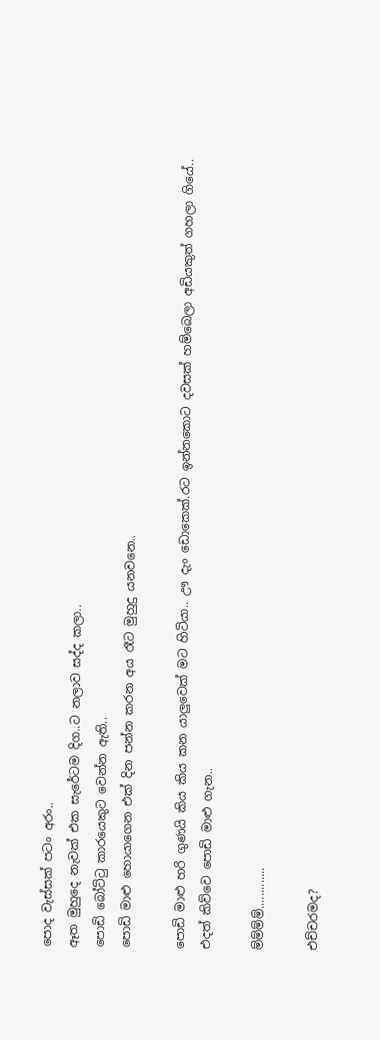පොද වැස්සක් පටං අරං..
ඈත මුහුදෙ නැවක් එක සැරේටම දිග..ට නලාව සද්ද කලා..
පොඩි බෝට්ටු කාරයෙකුට වෙන්න ඇති..
පොඩි මාළු හොයාගෙන එක් දින පන්න කරන අය රෑට මුහුදු යනවනෙ..

පොඩි මාළු හරි ගුණයි කිය කිය කන යාලුවෙක් මට හිටියා.. ඌ දැං ඩොකෙක්.රට ඉන්නකොට දවසක් හම්බෙලා අඩියකුත් ගහලා ගියේ..
එදත් කිව්වෙ පොඩි මාළු ගැන..

ම්ම්ම්ම්.............

එච්චරමද?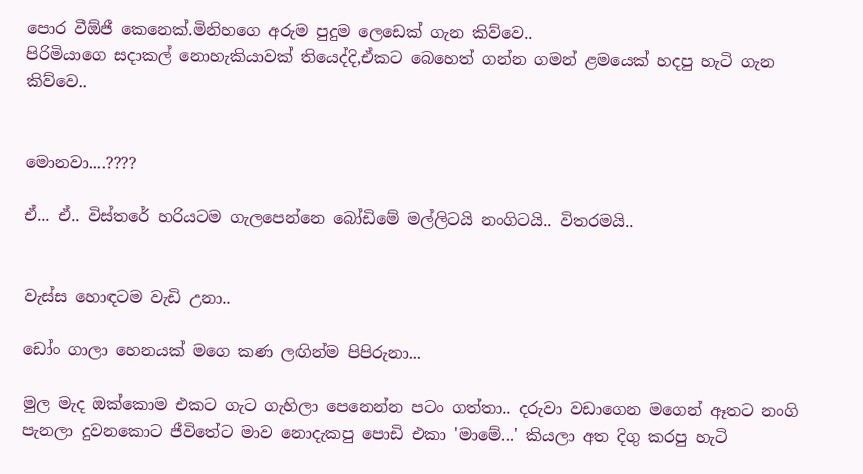පොර වීඕජී කෙනෙක්.මිනිහගෙ අරුම පුදුම ලෙඩෙක් ගැන කිව්වෙ..
පිරිමියාගෙ සදාකල් නොහැකියාවක් තියෙද්දි,ඒකට බෙහෙත් ගන්න ගමන් ළමයෙක් හදපු හැටි ගැන කිව්වෙ..


මොනවා....????

ඒ... ඒ.. විස්තරේ හරියටම ගැලපෙන්නෙ බෝඩිමේ මල්ලිටයි නංගිටයි.. විතරමයි..


වැස්ස හොඳටම වැඩි උනා..

ඩෝං ගාලා හෙනයක් මගෙ කණ ලඟින්ම පිපිරුනා...

මුල මැද ඔක්කොම එකට ගැට ගැහිලා පෙනෙන්න පටං ගත්තා.. දරුවා වඩාගෙන මගෙන් ඈතට නංගි පැනලා දුවනකොට ජීවිතේට මාව නොදැකපු පොඩි එකා 'මාමේ...' කියලා අත දිගු කරපු හැටි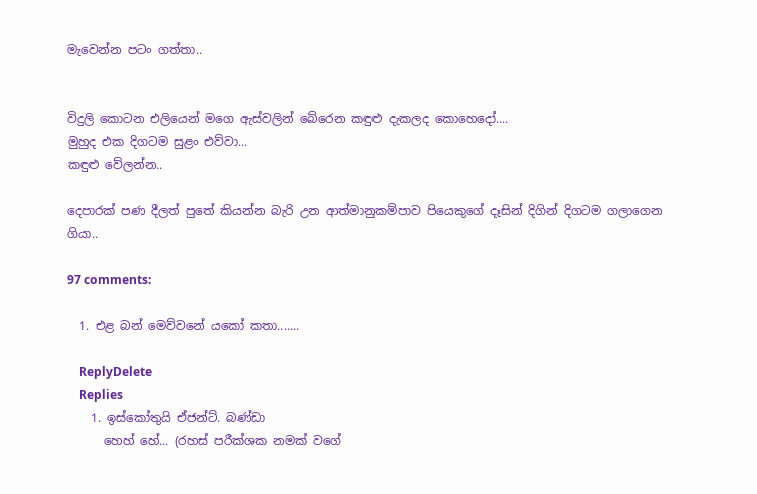මැවෙන්න පටං ගත්තා..


විදුලි කොටන එලියෙන් මගෙ ඇස්වලින් බේරෙන කඳුළු දැකලද කොහෙදෝ....
මුහුද එක දිගටම සුළං එව්වා...
කඳුළු වේලන්න..

දෙපාරක් පණ දීලත් පුතේ කියන්න බැරි උන ආත්මානුකම්පාව පියෙකුගේ දෑසින් දිගින් දිගටම ගලාගෙන ගියා..

97 comments:

  1. එළ බන් මෙව්වනේ යකෝ කතා.......

    ReplyDelete
    Replies
    1. ඉස්කෝතුයි ඒජන්ට්. බණ්ඩා
      හෙහ් හේ... (රහස් පරීක්ශක නමක් වගේ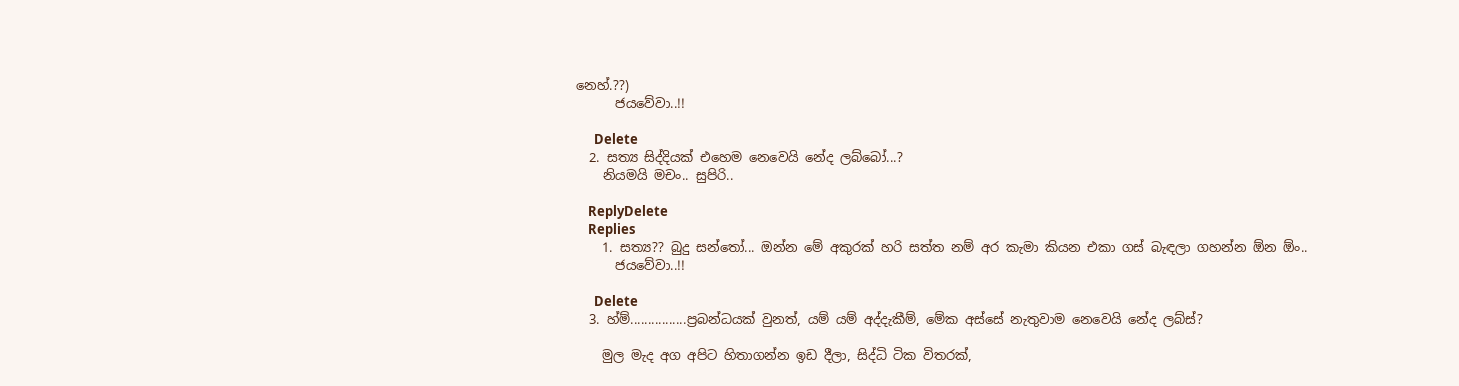නෙහ්.??)
      ජයවේවා..!!

      Delete
  2. සත්‍ය සිද්දියක් එහෙම නෙවෙයි නේද ලබ්බෝ...?
    නියමයි මචං.. සුපිරි..

    ReplyDelete
    Replies
    1. සත්‍ය?? බුදු සන්තෝ... ඔන්න මේ අකුරක් හරි සත්ත නම් අර කැමා කියන එකා ගස් බැඳලා ගහන්න ඕන ඕං..
      ජයවේවා..!!

      Delete
  3. හ්ම්................ප්‍රබන්ධයක් වුනත්, යම් යම් අද්දැකීම්, මේක අස්සේ නැතුවාම නෙවෙයි නේද ලබ්ස්?

    මුල මැද අග අපිට හිතාගන්න ඉඩ දීලා, සිද්ධි ටික විතරක්,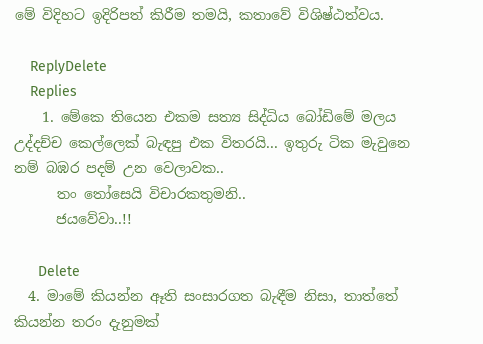මේ විදිහට ඉදිරිපත් කිරීම තමයි, කතාවේ විශිෂ්ඨත්වය.

    ReplyDelete
    Replies
    1. මේකෙ තියෙන එකම සත්‍ය සිද්ධිය බෝඩිමේ මලය උද්දච්ච කෙල්ලෙක් බැඳපු එක විතරයි... ඉතුරු ටික මැවුනෙ නම් බඹර පදම් උන වෙලාවක..
      තං තෝසෙයි විචාරකතුමනි..
      ජයවේවා..!!

      Delete
  4. මාමේ කියන්න ඈති සංසාරගත බැඳීම නිසා, තාත්තේ කියන්න තරං දැනුමක්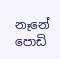නෑනේ පොඩි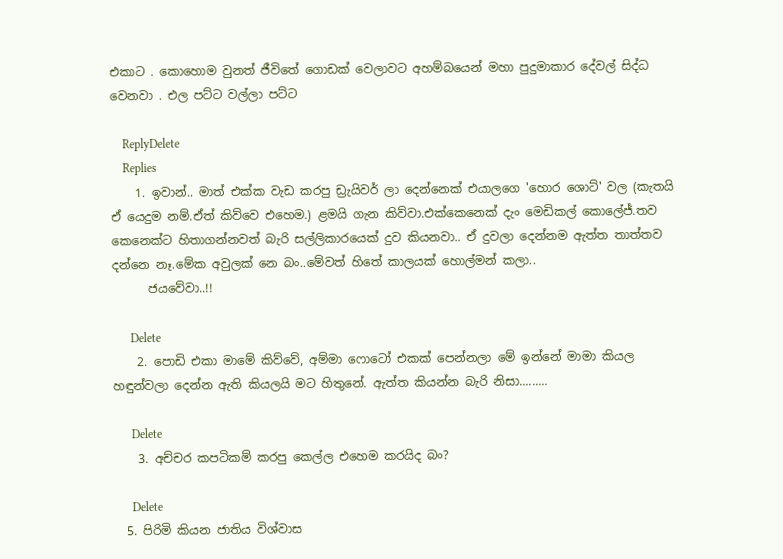එකාට . කොහොම වුනත් ජීවිතේ ගොඩක් වෙලාවට අහම්බයෙන් මහා පුදුමාකාර දේවල් සිද්ධ වෙනවා . එල පට්ට වල්ලා පට්ට

    ReplyDelete
    Replies
    1. ඉවාන්.. මාත් එක්ක වැඩ කරපු ඩ්‍රැයිවර් ලා දෙන්නෙක් එයාලගෙ 'හොර ශොට්' වල (කැතයි ඒ යෙදුම නම්.ඒත් කිව්වෙ එහෙම.) ළමයි ගැන කිව්වා.එක්කෙනෙක් දැං මෙඩිකල් කොලේජ්.තව කෙනෙක්ට හිතාගන්නවත් බැරි සල්ලිකාරයෙක් දුව කියනවා.. ඒ දුවලා දෙන්නම ඇත්ත තාත්තව දන්නෙ නෑ.මේක අවුලක් නෙ බං..මේවත් හිතේ කාලයක් හොල්මන් කලා..
      ජයවේවා..!!

      Delete
    2. පොඩි එකා මාමේ කිව්වේ, අම්මා ෆොටෝ එකක් පෙන්නලා මේ ඉන්නේ මාමා කියල හඳුන්වලා දෙන්න ඇති කියලයි මට හිතුනේ. ඇත්ත කියන්න බැරි නිසා.........

      Delete
    3. අච්චර කපටිකම් කරපු කෙල්ල එහෙම කරයිද බං?

      Delete
  5. පිරිමි කියන ජාතිය විශ්වාස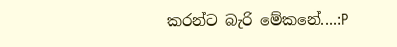කරන්ට බැරි මේකනේ....:P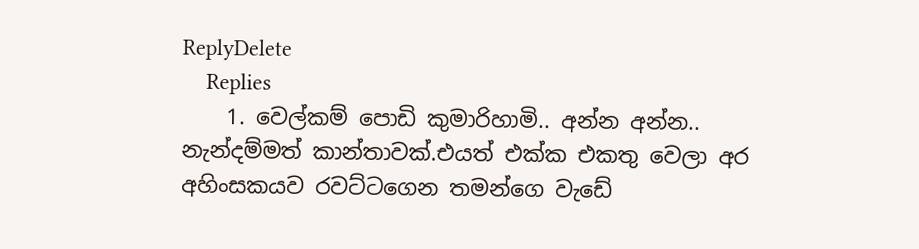ReplyDelete
    Replies
    1. වෙල්කම් පොඩි කුමාරිහාමි.. අන්න අන්න.. නැන්දම්මත් කාන්තාවක්.එයත් එක්ක එකතු වෙලා අර අහිංසකයව රවට්ටගෙන තමන්ගෙ වැඩේ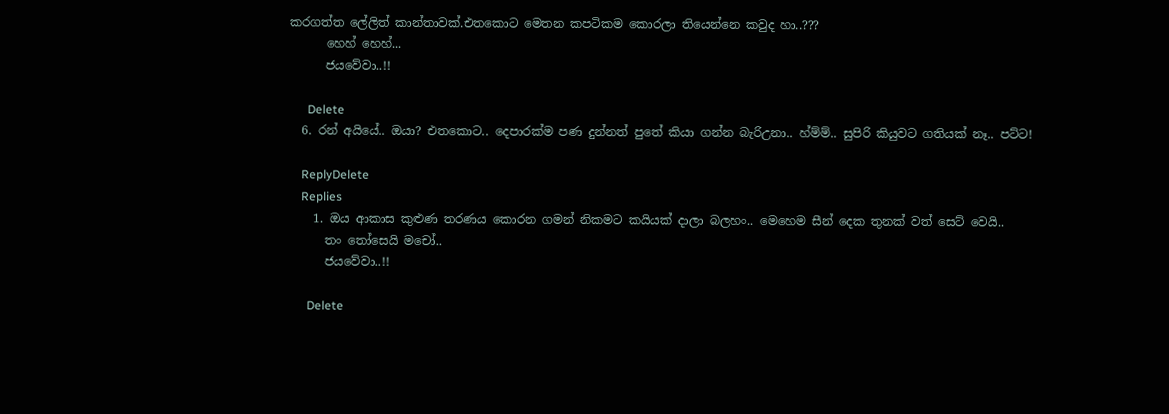කරගත්ත ලේලිත් කාන්තාවක්.එතකොට මෙතන කපටිකම කොරලා තියෙන්නෙ කවුද හා..???
      හෙහ් හෙහ්...
      ජයවේවා..!!

      Delete
  6. රන් අයියේ.. ඔයා? එතකොට.. දෙපාරක්ම පණ දුන්නත් පුතේ කියා ගන්න බැරිඋනා.. හ්ම්ම්.. සුපිරි කියුවට ගතියක් නෑ.. පට්ට!

    ReplyDelete
    Replies
    1. ඔය ආකාස කුළුණ තරණය කොරන ගමන් නිකමට කයියක් දාලා බලහං.. මෙහෙම සීන් දෙක තුනක් වත් සෙට් වෙයි..
      තං තෝසෙයි මචෝ..
      ජයවේවා..!!

      Delete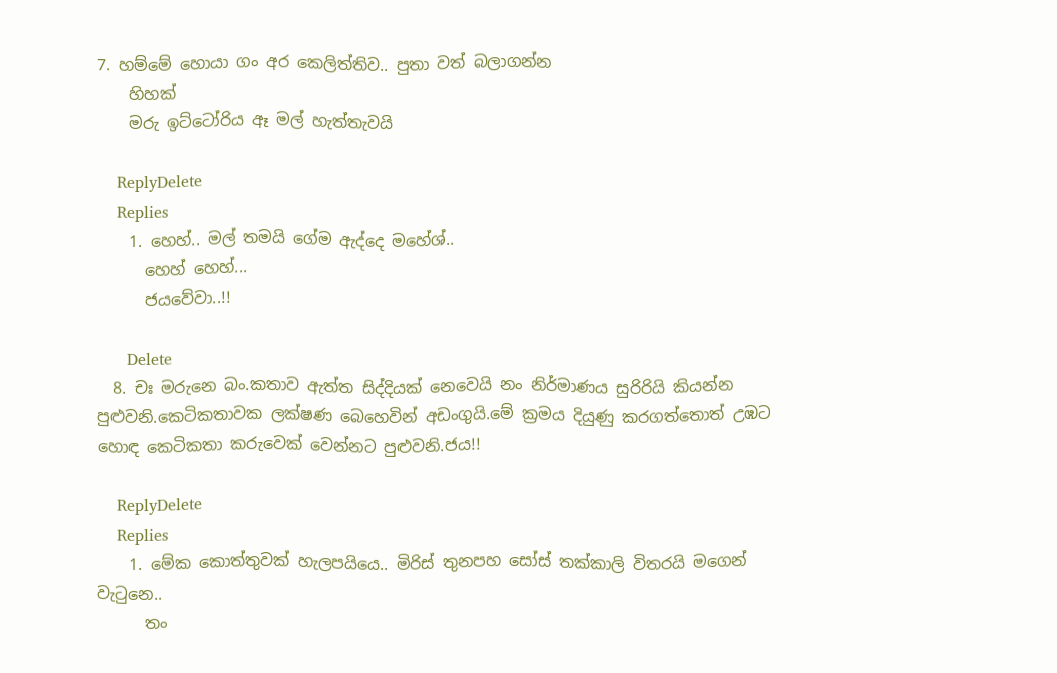7. හම්මේ හොයා ගං අර කෙලිත්තිව.. පුතා වත් බලාගන්න
    හිහක්
    මරු ඉට්ටෝරිය ඈ මල් හැත්තැවයි

    ReplyDelete
    Replies
    1. හෙහ්.. මල් තමයි ගේම ඇද්දෙ මහේශ්..
      හෙහ් හෙහ්...
      ජයවේවා..!!

      Delete
  8. චඃ මරුනෙ බං.කතාව ඇත්ත සිද්දියක් නෙවෙයි නං නිර්මාණය සුරිරියි කියන්න පුළුවනි.කෙටිකතාවක ලක්ෂණ බෙහෙවින් අඩංගුයි.මේ ක්‍රමය දියුණු කරගත්තොත් උඹට හොඳ කෙටිකතා කරුවෙක් වෙන්නට පුළුවනි.ජය!!

    ReplyDelete
    Replies
    1. මේක කොත්තුවක් හැලපයියෙ.. මිරිස් තුනපහ සෝස් තක්කාලි විතරයි මගෙන් වැටුනෙ..
      තං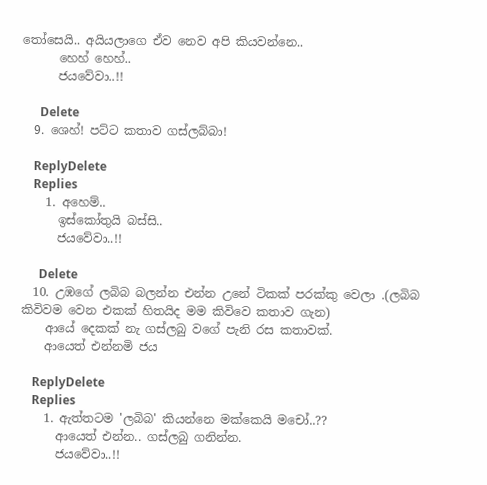තෝසෙයි.. අයියලාගෙ ඒව නෙව අපි කියවන්නෙ..
      හෙහ් හෙහ්..
      ජයවේවා..!!

      Delete
  9. ශෙහ්! පට්ට කතාව ගස්ලබ්බා!

    ReplyDelete
    Replies
    1. අහෙම්..
      ඉස්කෝතුයි බස්සි..
      ජයවේවා..!!

      Delete
  10. උඹගේ ලබිබ බලන්න එන්න උනේ ටිකක් පරක්කු වෙලා .(ලබිබ කිවිවම වෙන එකක් හිතයිද මම කිවිවෙ කතාව ගැන)
    ආයේ දෙකක් නැ ගස්ලබු වගේ පැනි රස කතාවක්.
    ආයෙත් එන්නමි ජය

    ReplyDelete
    Replies
    1. ඇත්තටම 'ලබිබ' කියන්නෙ මක්කෙයි මචෝ..??
      ආයෙත් එන්න.. ගස්ලබු ගනින්න.
      ජයවේවා..!!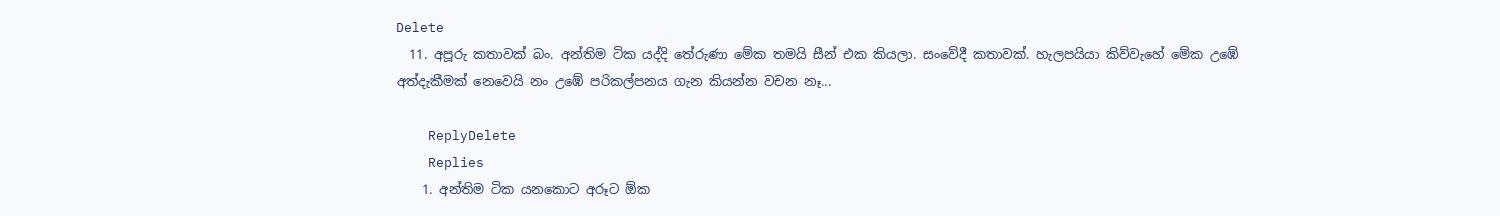Delete
  11. අපූරු කතාවක් බං. අන්තිම ටික යද්දි තේරුණා මේක තමයි සීන් එක කියලා. සංවේදී කතාවක්. හැලපයියා කිව්වැහේ මේක උඹේ අත්දැකීමක් නෙවෙයි නං උඹේ පරිකල්පනය ගැන කියන්න වචන නෑ...

    ReplyDelete
    Replies
    1. අන්තිම ටික යනකොට අරූට ඕක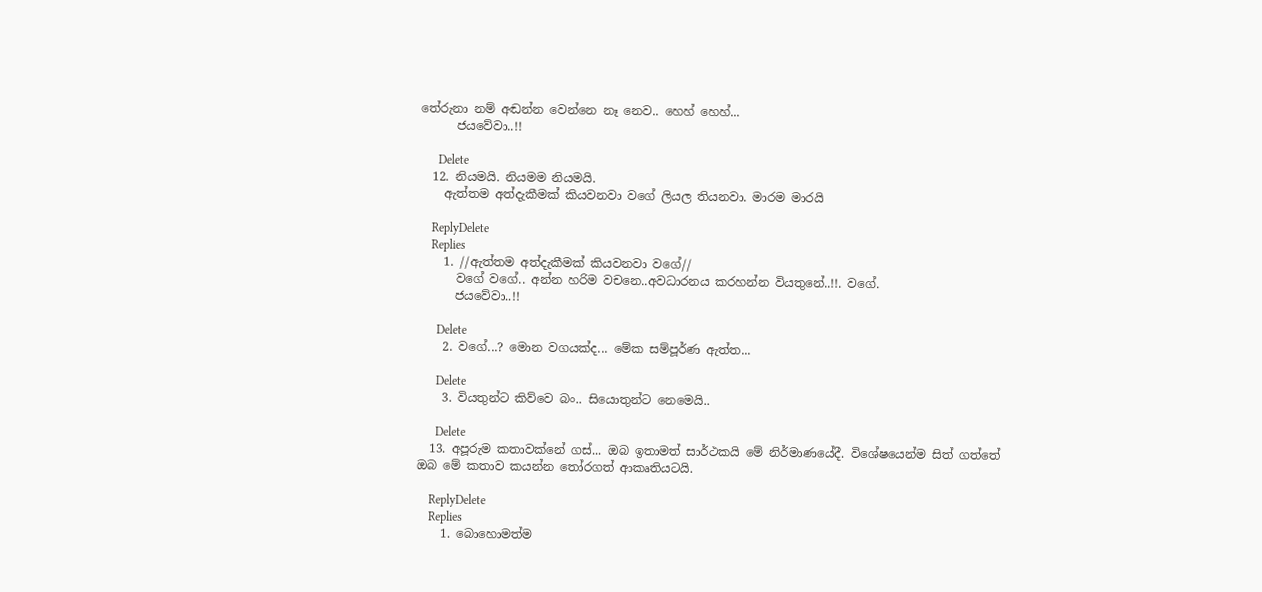තේරුනා නම් අඬන්න වෙන්නෙ නෑ නෙව.. හෙහ් හෙහ්...
      ජයවේවා..!!

      Delete
  12. නියමයි. නියමම නියමයි.
    ඇත්තම අත්දැකීමක් කියවනවා වගේ ලියල තියනවා. මාරම මාරයි

    ReplyDelete
    Replies
    1. //ඇත්තම අත්දැකීමක් කියවනවා වගේ//
      වගේ වගේ.. අන්න හරිම වචනෙ..අවධාරනය කරහන්න වියතුනේ..!!. වගේ.
      ජයවේවා..!!

      Delete
    2. වගේ...? මොන වගයක්ද... මේක සම්පූර්ණ ඇත්ත...

      Delete
    3. වියතුන්ට කිව්වෙ බං.. සියොතුන්ට නෙමෙයි..

      Delete
  13. අපූරුම කතාවක්නේ ගස්... ඔබ ඉතාමත් සාර්ථකයි මේ නිර්මාණයේදී. විශේෂයෙන්ම සිත් ගත්තේ ඔබ මේ කතාව කයන්න තෝරගත් ආකෘතියටයි.

    ReplyDelete
    Replies
    1. බොහොමත්ම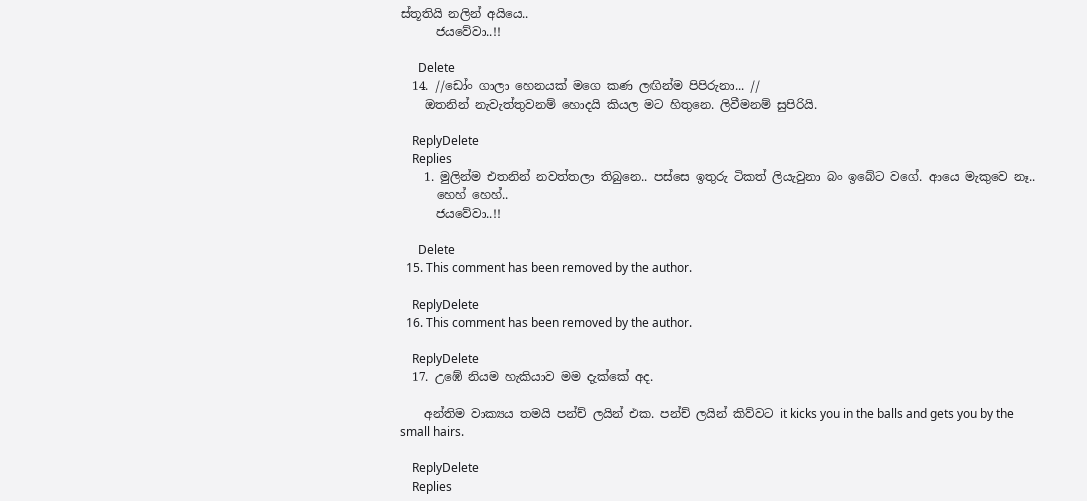ස්තූතියි නලින් අයියෙ..
      ජයවේවා..!!

      Delete
  14. //ඩෝං ගාලා හෙනයක් මගෙ කණ ලඟින්ම පිපිරුනා... //
    ඔතනින් නැවැත්තුවනම් හොදයි කියල මට හිතුනෙ. ලිවීමනම් සුපිරියි.

    ReplyDelete
    Replies
    1. මුලින්ම එතනින් නවත්තලා තිබුනෙ.. පස්සෙ ඉතුරු ටිකත් ලියැවුනා බං ඉබේට වගේ. ආයෙ මැකුවෙ නෑ..
      හෙහ් හෙහ්..
      ජයවේවා..!!

      Delete
  15. This comment has been removed by the author.

    ReplyDelete
  16. This comment has been removed by the author.

    ReplyDelete
  17. උඹේ නියම හැකියාව මම දැක්කේ අද.

    අන්තිම වාක්‍යය තමයි පන්ච් ලයින් එක. පන්ච් ලයින් කිව්වට it kicks you in the balls and gets you by the small hairs.

    ReplyDelete
    Replies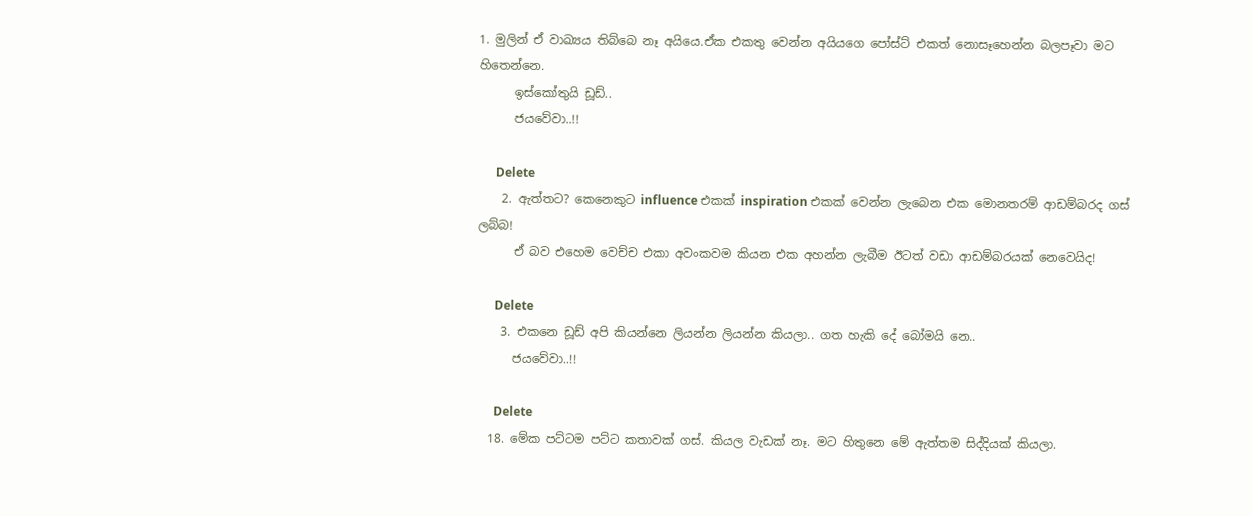1. මුලින් ඒ වාඛ්‍යය තිබ්බෙ නෑ අයියෙ.ඒක එකතු වෙන්න අයියගෙ පෝස්ට් එකත් නොසෑහෙන්න බලපෑවා මට හිතෙන්නෙ.
      ඉස්කෝතුයි ඩූඩ්..
      ජයවේවා..!!

      Delete
    2. ඇත්තට? කෙනෙකුට influence එකක් inspiration එකක් වෙන්න ලැබෙන එක මොනතරම් ආඩම්බරද ගස් ලබ්බ!
      ඒ බව එහෙම වෙච්ච එකා අවංකවම කියන එක අහන්න ලැබීම ඊටත් වඩා ආඩම්බරයක් නෙවෙයිද!

      Delete
    3. එකනෙ ඩූඩ් අපි කියන්නෙ ලියන්න ලියන්න කියලා.. ගත හැකි දේ බෝමයි නෙ..
      ජයවේවා..!!

      Delete
  18. මේක පට්ටම පට්ට කතාවක් ගස්. කියල වැඩක් නෑ. මට හිතුනෙ මේ ඇත්තම සිද්දියක් කියලා.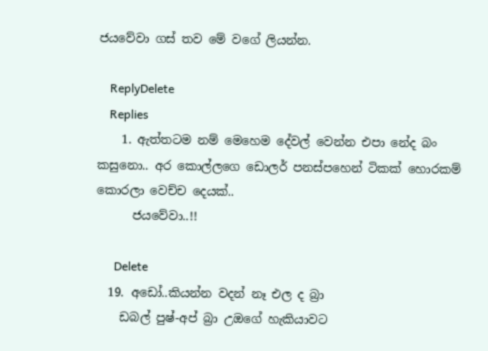ජයවේවා ගස් තව මේ වගේ ලියන්න.

    ReplyDelete
    Replies
    1. ඇත්තටම නම් මෙහෙම දේවල් වෙන්න එපා නේද බං කසුනො.. අර කොල්ලගෙ ඩොලර් පනස්පහෙන් ටිකක් හොරකම් කොරලා වෙච්ච දෙයක්..
      ජයවේවා..!!

      Delete
  19. අඩෝ..කියන්න වදන් නෑ එල ද බ්‍රා
    ඩබල් පුෂ්-අප් බ්‍රා උඔගේ හැකියාවට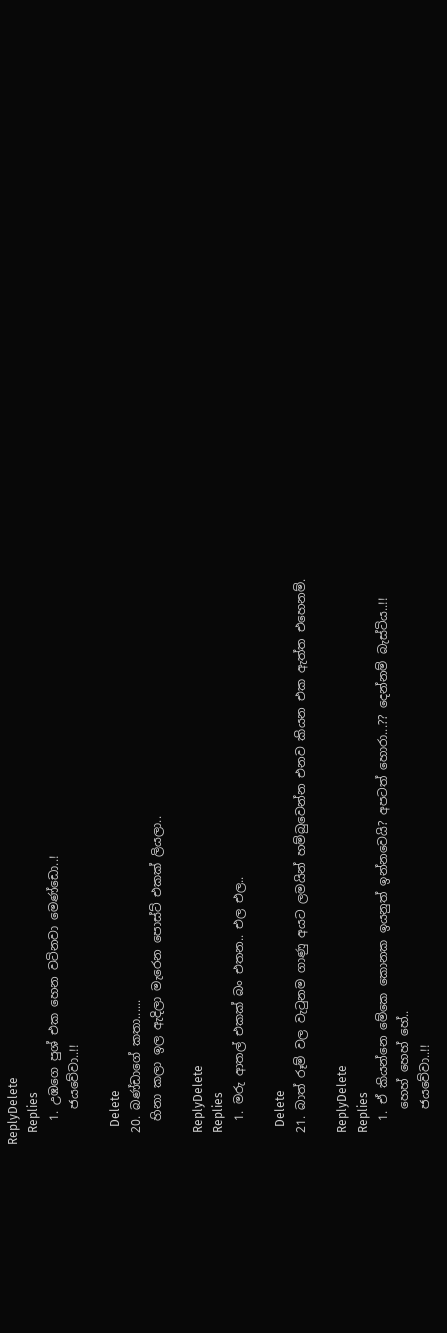ReplyDelete
    Replies
    1. උඹගෙ පුශ් එක හෙන වටිනවා මෙණ්ඩො..!
      ජයවේවා..!!

      Delete
  20. බණ්ඩාගේ කතා......
    හිනා කලා ඉල ඇදිලා මැරෙන පොස්ට් එකක් ලියලා..

    ReplyDelete
    Replies
    1. මරු ආතල් එකක් බං එතන.. එල එල..

      Delete
  21. බාත් රූම් වල වැටුනම ගාණු අයට ලමයින් හම්බුවෙන්න එනව කියන එක ඇත්ත එහෙනම්.

    ReplyDelete
    Replies
    1. ඒ කියන්නෙ මේකෙ කොනක ඉයනුත් ඉන්නවෙයි? අපටත් හොරා...?? දෙන්නම් බැස්ටිය..!!
      හෙහ් හෙහ් හේ..
      ජයවේවා..!!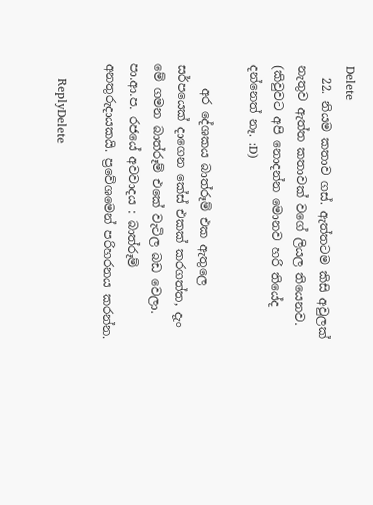Delete
  22. නියම කතාව ගස්. ඇත්තටම කිසි අවුලක් නැතුව ඇත්ත කතාවක් වගේ ලියල තියෙනව. (කිවුවට අපි නොදන්න මොනව හරි තියේද දන්නෙත් නෑ. :D)

    අර දේශකය බාත්රූම් එක ඇතුලෙ සර්පයෙක් දාගෙන කේස් එකක් කරගත්ත, දැං මේ ගමන බාත්රූම් එකේ වැටිල බඩ වෙලා. පා.ආ.ප. රජයේ අවවාදය : බාත්රූම් අනතුරුදායකයි. ප්‍රවේශමෙන් පරිහරනය කරන්න.

    ReplyDelete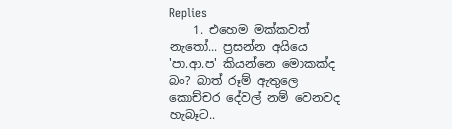Replies
    1. එහෙම මක්කවත් නැතෝ... ප්‍රසන්න අයියෙ 'පා.ආ.ප' කියන්නෙ මොකක්ද බං? බාත් රූම් ඇතුලෙ කොච්චර දේවල් නම් වෙනවද හැබෑට..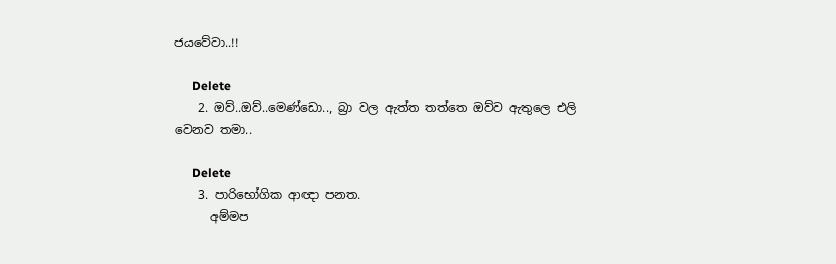ජයවේවා..!!

      Delete
    2. ඔව්..ඔව්..මෙණ්ඩො.., බ්‍රා වල ඇත්ත තත්තෙ ඔව්ව ඇතුලෙ එලි වෙනව තමා..

      Delete
    3. පාරිභෝගික ආඥා පනත.
      අම්මප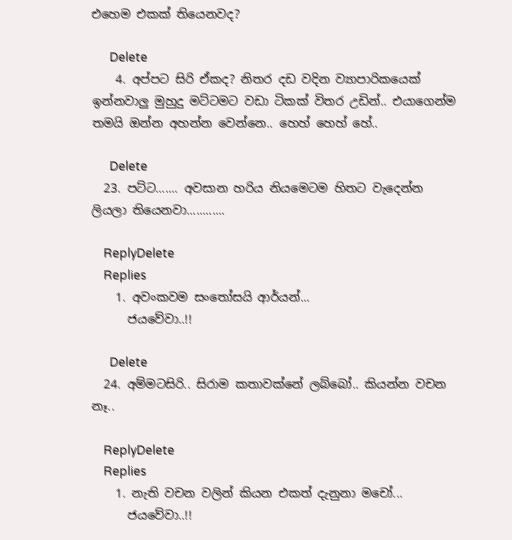එහෙම එකක් තියෙනවද?

      Delete
    4. අප්පට සිරි ඒකද? නිතර දඩ වදින ව්‍යාපාරිකයෙක් ඉන්නවාලු මුහුදු මට්ටමට වඩා ටිකක් විතර උඩින්.. එයාගෙන්ම තමයි ඔන්න අහන්න වෙන්නෙ.. හෙහ් හෙහ් හේ..

      Delete
  23. පට්ට....... අවසාන හරිය නියමෙටම හිතට වැදෙන්න ලියලා තියෙනවා............

    ReplyDelete
    Replies
    1. අවංකවම සංතෝසයි ආර්යන්...
      ජයවේවා..!!

      Delete
  24. අම්මටසිරි.. සිරාම කතාවක්නේ ලබ්බෝ.. කියන්න වචන නෑ..

    ReplyDelete
    Replies
    1. නැති වචන වලින් කියන එකත් දැනුනා මචෝ...
      ජයවේවා..!!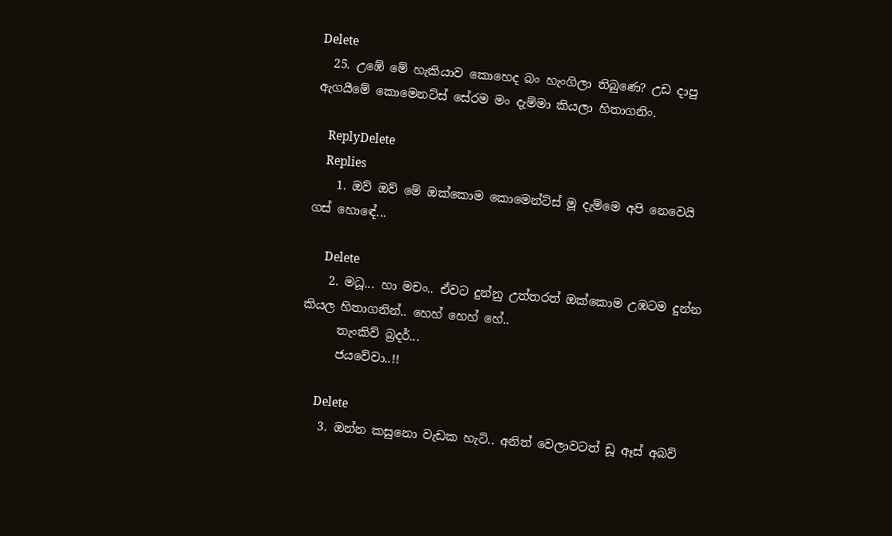Delete
  25. උඹේ මේ හැකියාව කොහෙද බං හැංගිලා තිබුණෙ? උඩ දාපු ඇගයීමේ කොමෙනට්ස් සේරම මං දැම්මා කියලා හිතාගනිං.

    ReplyDelete
    Replies
    1. ඔව් ඔව් මේ ඔක්කොම කොමෙන්ට්ස් මූ දැම්මෙ අපි නෙවෙයි ගස් හොඳේ...

      Delete
    2. මධූ... හා මචං.. ඒවට දුන්නු උත්තරත් ඔක්කොම උඹටම දුන්න කියල හිතාගනින්.. හෙහ් හෙහ් හේ..
      තැංකිව් බ්‍රදර්...
      ජයවේවා..!!

      Delete
    3. ඔන්න කසුනො වැඩක හැටි.. අනිත් වෙලාවටත් ඩූ ඈස් අබව්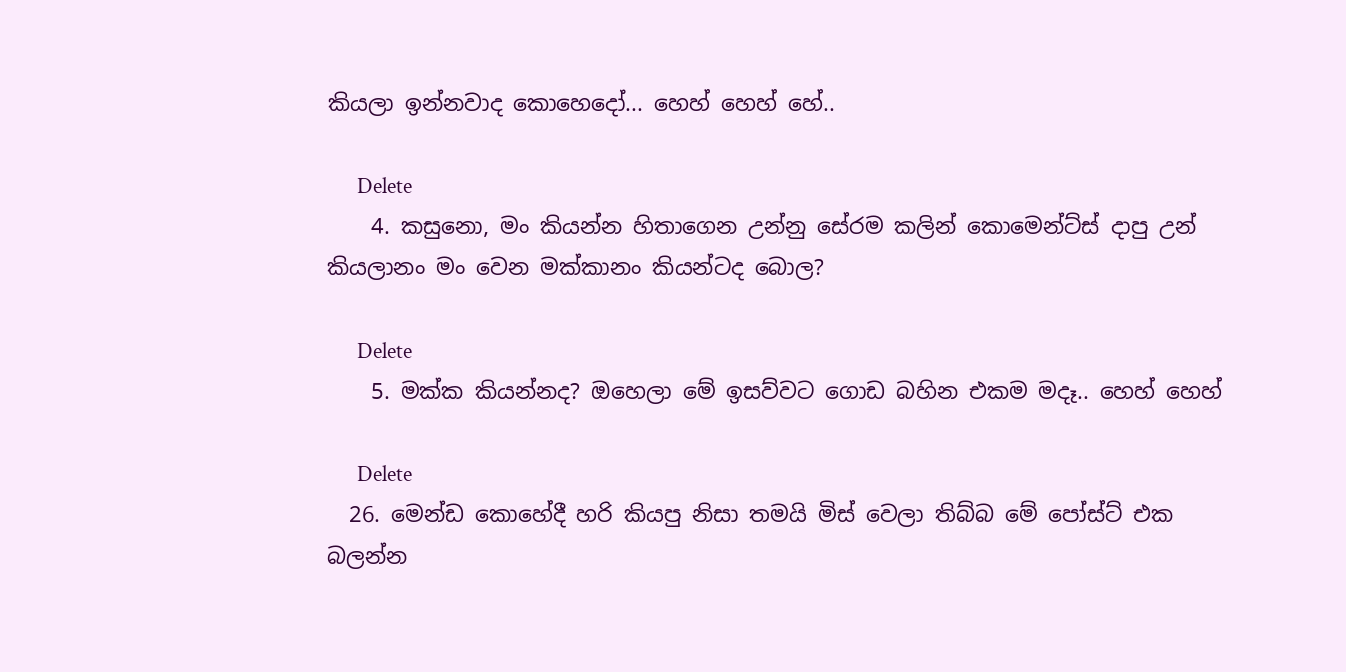කියලා ඉන්නවාද කොහෙදෝ... හෙහ් හෙහ් හේ..

      Delete
    4. කසුනො, මං කියන්න හිතාගෙන උන්නු සේරම කලින් කොමෙන්ට්ස් දාපු උන් කියලානං මං වෙන මක්කානං කියන්ටද බොල?

      Delete
    5. මක්ක කියන්නද? ඔහෙලා මේ ඉසව්වට ගොඩ බහින එකම මදෑ.. හෙහ් හෙහ්

      Delete
  26. මෙන්ඩ කොහේදී හරි කියපු නිසා තමයි මිස් වෙලා තිබ්බ මේ පෝස්ට් එක බලන්න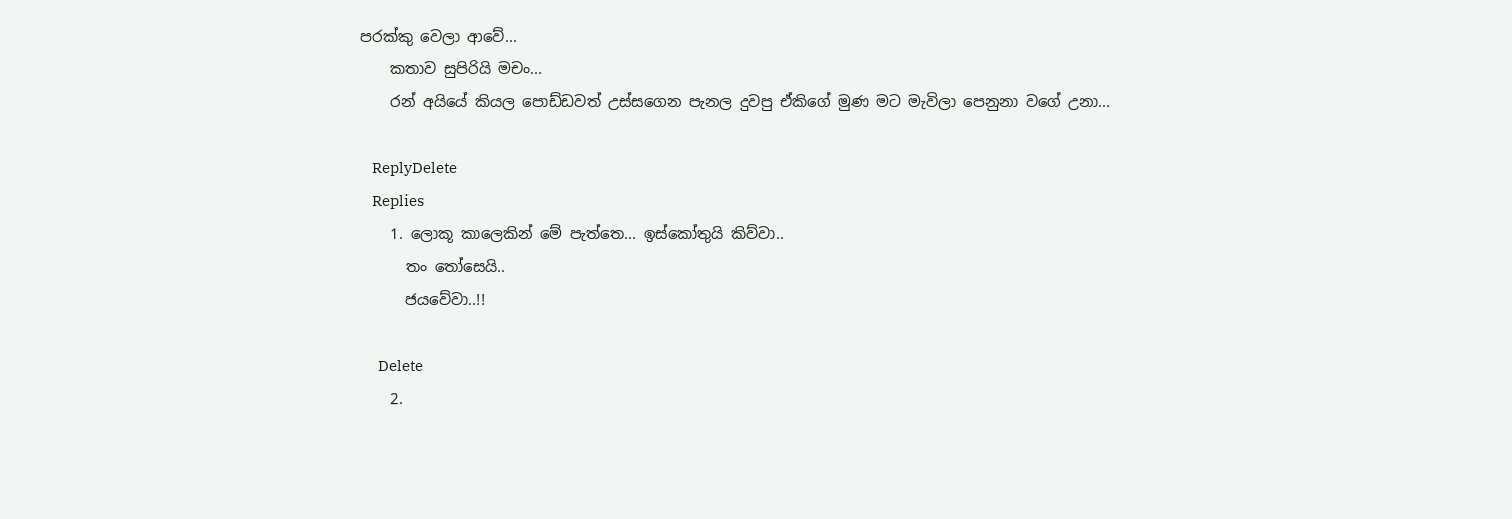පරක්කු වෙලා ආවේ...
    කතාව සුපිරියි මචං...
    රන් අයියේ කියල පොඩ්ඩවත් උස්සගෙන පැනල දුවපු ඒකිගේ මුණ මට මැවිලා පෙනුනා වගේ උනා...

    ReplyDelete
    Replies
    1. ලොකූ කාලෙකින් මේ පැත්තෙ... ඉස්කෝතුයි කිව්වා..
      තං තෝසෙයි..
      ජයවේවා..!!

      Delete
    2.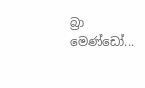බ්‍රා මෙණ්ඩෝ...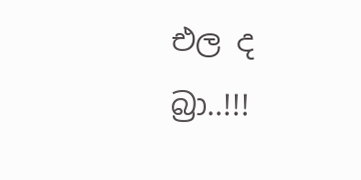එල ද බ්‍රා..!!!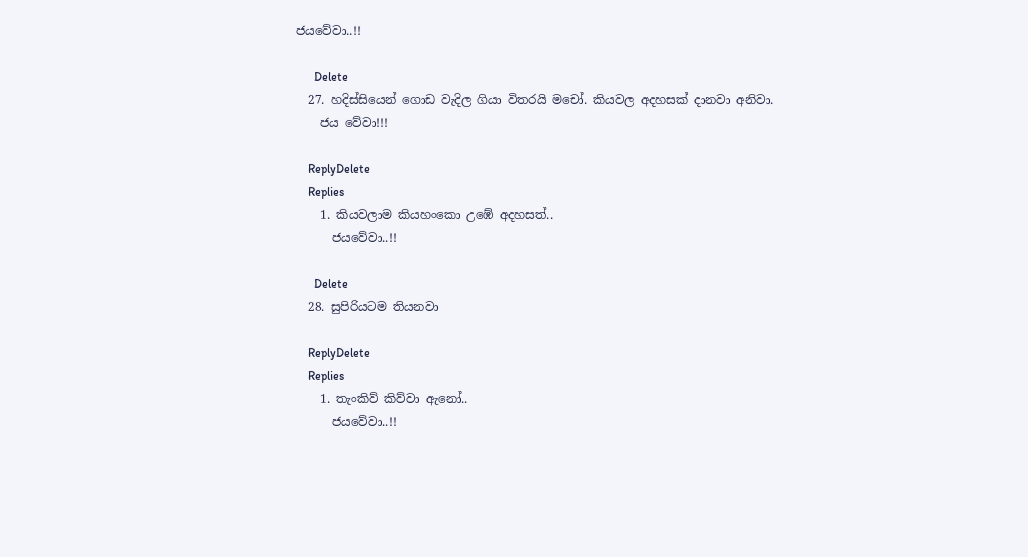ජයවේවා..!!

      Delete
  27. හදිස්සියෙන් ගොඩ වැදිල ගියා විතරයි මචෝ. කියවල අදහසක් දානවා අනිවා.
    ජය වේවා!!!

    ReplyDelete
    Replies
    1. කියවලාම කියහංකො උඹේ අදහසත්..
      ජයවේවා..!!

      Delete
  28. සුපිරියටම තියනවා

    ReplyDelete
    Replies
    1. තැංකිව් කිව්වා ඇනෝ..
      ජයවේවා..!!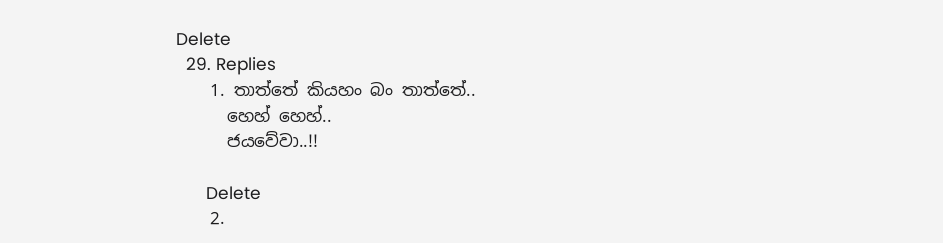Delete
  29. Replies
    1. තාත්තේ කියහං බං තාත්තේ..
      හෙහ් හෙහ්..
      ජයවේවා..!!

      Delete
    2.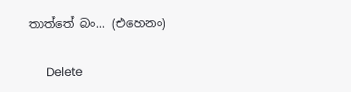තාත්තේ බං... (එහෙනං)

      Delete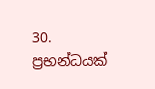30. ප්‍රභන්ධයක්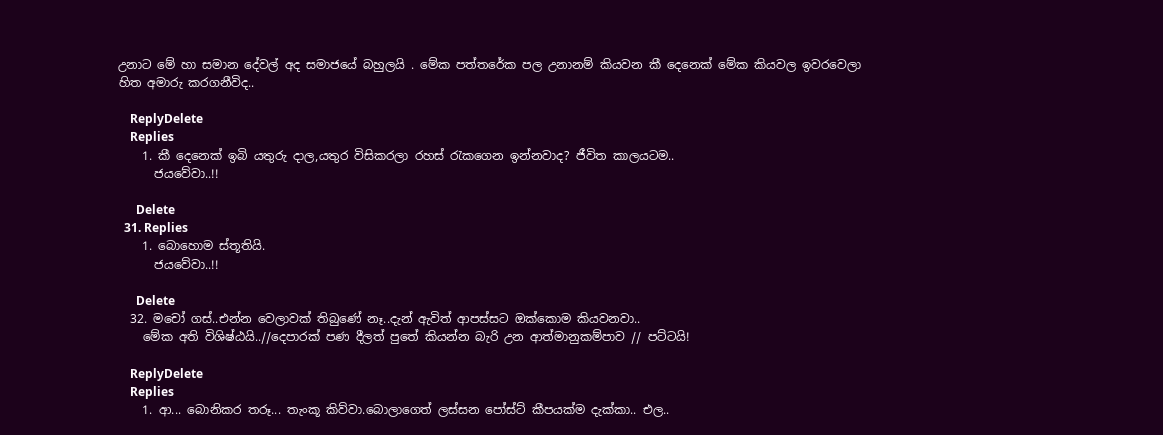උනාට මේ හා සමාන දේවල් අද සමාජයේ බහුලයි . මේක පත්තරේක පල උනානම් කියවන කී දෙනෙක් මේක කියවල ඉවරවෙලා හිත අමාරු කරගනීවිද..

    ReplyDelete
    Replies
    1. කී දෙනෙක් ඉබි යතුරු දාල,යතුර විසිකරලා රහස් රැකගෙන ඉන්නවාද? ජීවිත කාලයටම..
      ජයවේවා..!!

      Delete
  31. Replies
    1. බොහොම ස්තූතියි.
      ජයවේවා..!!

      Delete
  32. මචෝ ගස්..එන්න වෙලාවක් තිබුණේ නෑ..දැන් ඇවිත් ආපස්සට ඔක්කොම කියවනවා..
    මේක අති විශිෂ්ඨයි..//දෙපාරක් පණ දීලත් පුතේ කියන්න බැරි උන ආත්මානුකම්පාව // පට්ටයි!

    ReplyDelete
    Replies
    1. ආ... බොනිකර තරූ... තැංකූ කිව්වා.බොලාගෙත් ලස්සන පෝස්ට් කීපයක්ම දැක්කා.. එල..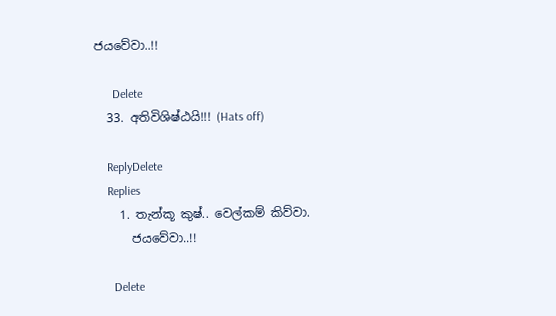ජයවේවා..!!

      Delete
  33. අතිවිශිෂ්ඨයි!!! (Hats off)

    ReplyDelete
    Replies
    1. තැන්කූ කුෂ්.. වෙල්කම් කිව්වා.
      ජයවේවා..!!

      Delete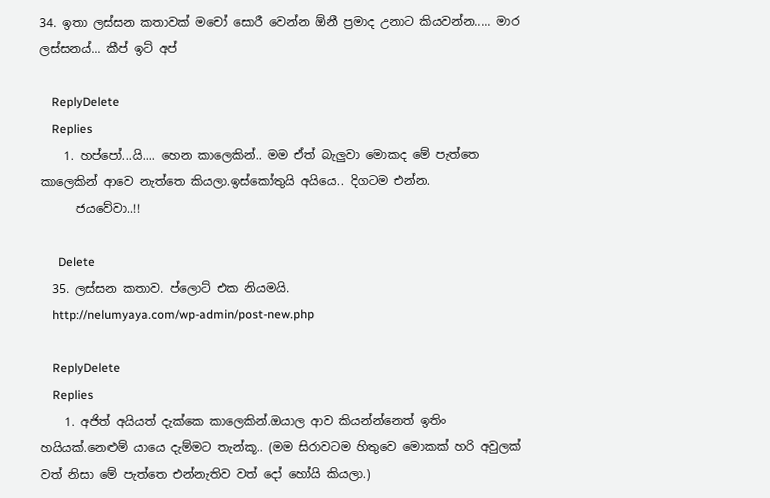34. ඉතා ලස්සන කතාවක් මචෝ සොරී වෙන්න ඕනී ප්‍රමාද උනාට කියවන්න..... මාර ලස්සනය්... කීප් ඉට් අප්

    ReplyDelete
    Replies
    1. හප්පෝ...යි.... හෙන කාලෙකින්.. මම ඒත් බැලුවා මොකද මේ පැත්තෙ කාලෙකින් ආවෙ නැත්තෙ කියලා.ඉස්කෝතුයි අයියෙ.. දිගටම එන්න.
      ජයවේවා..!!

      Delete
  35. ලස්සන කතාව. ප්ලොට් එක නියමයි.
    http://nelumyaya.com/wp-admin/post-new.php

    ReplyDelete
    Replies
    1. අජිත් අයියත් දැක්කෙ කාලෙකින්.ඔයාල ආව කියන්න්නෙත් ඉතිං හයියක්.නෙළුම් යායෙ දැම්මට තැන්කූ.. (මම සිරාවටම හිතුවෙ මොකක් හරි අවුලක් වත් නිසා මේ පැත්තෙ එන්නැතිව වත් දෝ හෝයි කියලා.)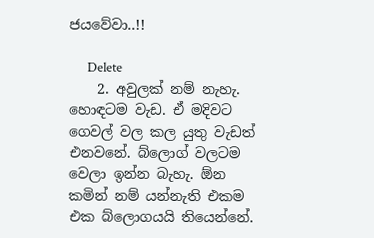ජයවේවා..!!

      Delete
    2. අවුලක් නම් නැහැ. හොඳටම වැඩ. ඒ මදිවට ගෙවල් වල කල යුතු වැඩත් එනවනේ. බ්ලොග් වලටම වෙලා ඉන්න බැහැ. ඕන කමින් නම් යන්නැති එකම එක බ්ලොගයයි තියෙන්නේ.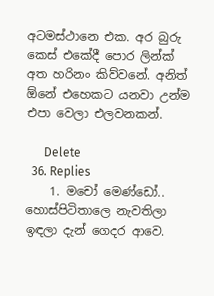අටමස්ථානෙ එක. අර බුරු කෙස් එකේදී පොර ලින්ක් අත හරිනං කිව්වනේ. අනිත් ඕනේ එහෙකට යනවා උන්ම එපා වෙලා එලවනකන්.

      Delete
  36. Replies
    1. මචෝ මෙණ්ඩෝ.. හොස්පිටිතාලෙ නැවතිලා ඉඳලා දැන් ගෙදර ආවෙ.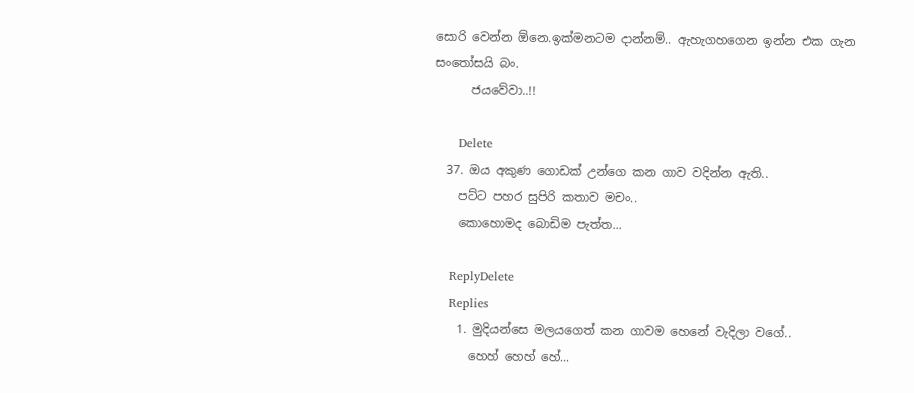සොරි වෙන්න ඕනෙ.ඉක්මනටම දාන්නම්.. ඇහැගහගෙන ඉන්න එක ගැන සංතෝසයි බං.
      ජයවේවා..!!

      Delete
  37. ඔය අකුණ ගොඩක් උන්ගෙ කන ගාව වදින්න ඇති..
    පට්ට පහර සුපිරි කතාව මචං..
    කොහොමද බොඩිම පැත්ත...

    ReplyDelete
    Replies
    1. මුදියන්සෙ මලයගෙත් කන ගාවම හෙනේ වැදිලා වගේ..
      හෙහ් හෙහ් හේ...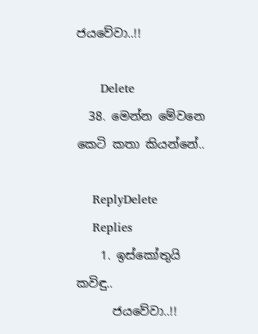ජයවේවා..!!

      Delete
  38. මෙන්න මේවනෙ කෙටි කතා කියන්නේ..

    ReplyDelete
    Replies
    1. ඉස්කෝතුයි කවිඳු..
      ජයවේවා..!!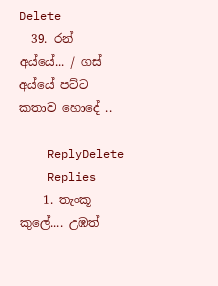Delete
  39. රන් අය්යේ... / ගස් අය්යේ පට්ට කතාව හොදේ ..

    ReplyDelete
    Replies
    1. තැංකූ කුලේ.... උඹත්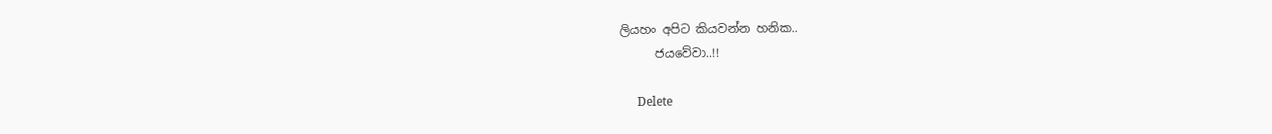ලියහං අපිට කියවන්න හනික..
      ජයවේවා..!!

      Delete